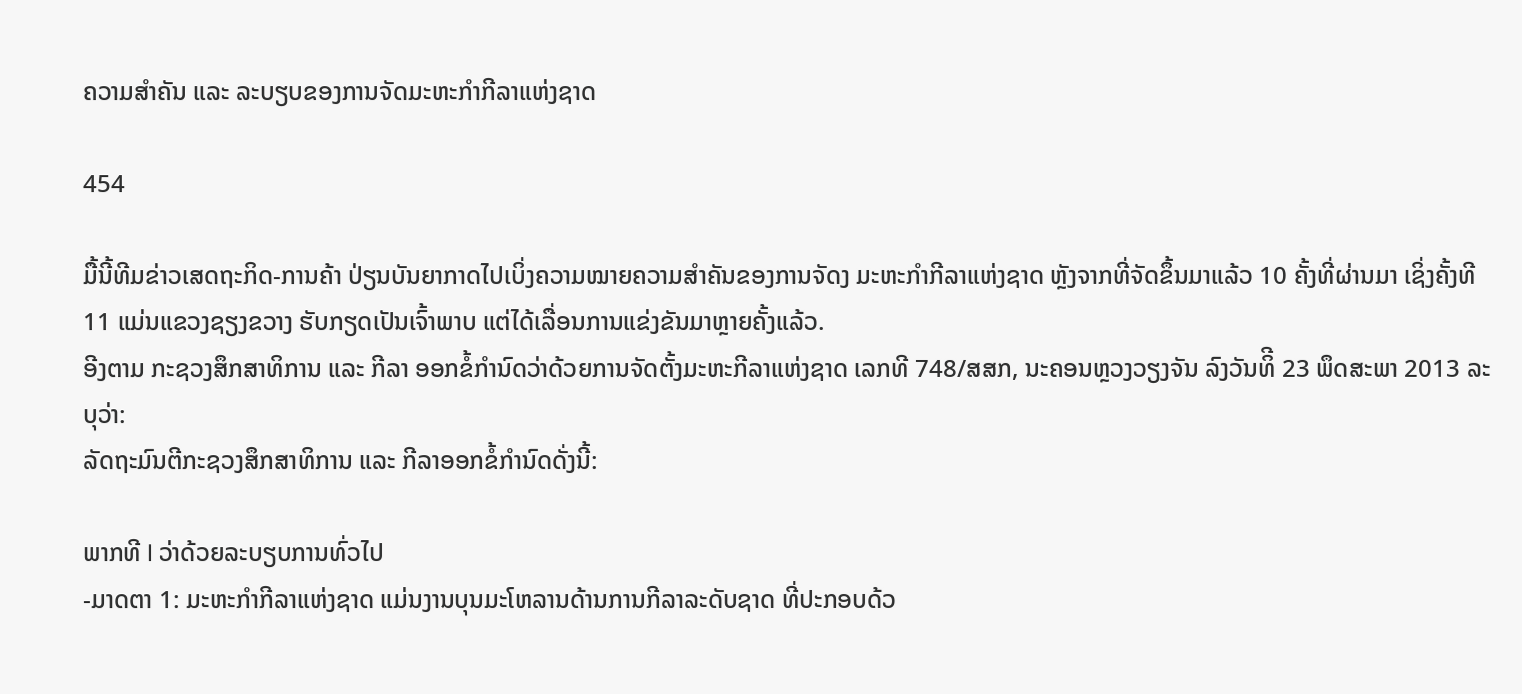ຄວາມສໍາຄັນ ແລະ ລະບຽບຂອງການຈັດມະຫະກໍາກີລາແຫ່ງຊາດ

454

ມື້ນີ້ທີມຂ່າວເສດຖະກິດ-ການຄ້າ ປ່ຽນບັນຍາກາດໄປເບິ່ງຄວາມໝາຍຄວາມສໍາຄັນຂອງການຈັດງ ມະຫະກໍາກີລາແຫ່ງຊາດ ຫຼັງຈາກທີ່ຈັດຂຶ້ນມາແລ້ວ 10 ຄັ້ງທີ່ຜ່ານມາ ເຊິ່ງຄັ້ງທີ 11 ແມ່ນແຂວງຊຽງຂວາງ ຮັບກຽດເປັນເຈົ້າພາບ ແຕ່ໄດ້ເລື່ອນການແຂ່ງຂັນມາຫຼາຍຄັ້ງແລ້ວ.
ອີງຕາມ ກະຊວງສຶກສາທິການ ແລະ ກີລາ ອອກຂໍ້ກໍານົດວ່າດ້ວຍການຈັດຕັ້ງມະຫະກີລາແຫ່ງຊາດ ເລກທີ 748/ສສກ, ນະຄອນຫຼວງວຽງຈັນ ລົງວັນທິີ 23 ພຶດສະພາ 2013 ລະບຸວ່າ:
ລັດຖະມົນຕີກະຊວງສຶກສາທິການ ແລະ ກີລາອອກຂໍ້ກໍານົດດັ່ງນີ້:

ພາກທີ I ວ່າດ້ວຍລະບຽບການທົ່ວໄປ
-ມາດຕາ 1: ມະຫະກຳກີລາແຫ່ງຊາດ ແມ່ນງານບຸນມະໂຫລານດ້ານການກີລາລະດັບຊາດ ທີ່ປະກອບດ້ວ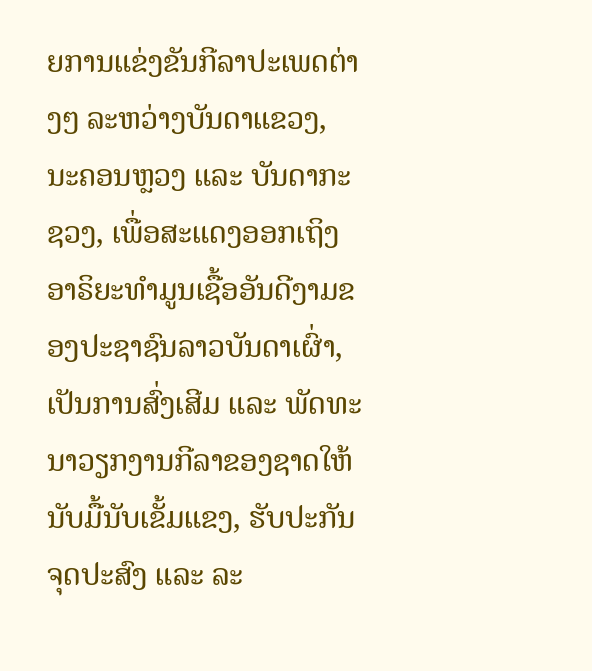ຍການແຂ່ງຂັນກີລາປະເພດຕ່າງໆ ລະຫວ່າງບັນດາແຂວງ, ນະຄອນຫຼວງ ແລະ ບັນດາກະຊວງ, ເພື່ອສະແດງອອກເຖິງອາຣິຍະທຳມູນເຊື້ອອັນດີງາມຂອງປະຊາຊົນລາວບັນດາເຜົ່າ, ເປັນການສົ່ງເສີມ ແລະ ພັດທະນາວຽກງານກີລາຂອງຊາດໃຫ້ນັບມື້ນັບເຂັ້ມແຂງ, ຮັບປະກັນຈຸດປະສົງ ແລະ ລະ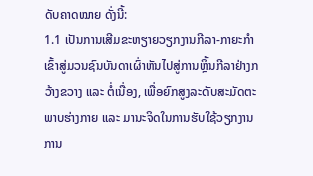ດັບຄາດໝາຍ ດັ່ງນີ້:
1.1 ເປັນການເສີມຂະຫຽາຍວຽກງານກີລາ-ກາຍະກຳ ເຂົ້າສູ່ມວນຊົນບັນດາເຜົ່າຫັນໄປສູ່ການຫຼິ້ນກີລາຢ່າງກວ້າງຂວາງ ແລະ ຕໍ່ເນື່ອງ, ເພື່ອຍົກສູງລະດັບສະມັດຕະພາບຮ່າງກາຍ ແລະ ມານະຈິດໃນການຮັບໃຊ້ວຽກງານການ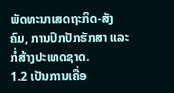ພັດທະນາເສດຖະກິດ-ສັງຄົມ, ການປົກປັກຮັກສາ ແລະ ກໍ່ສ້າງປະເທດຊາດ.
1.2 ເປັນການເຄື່ອ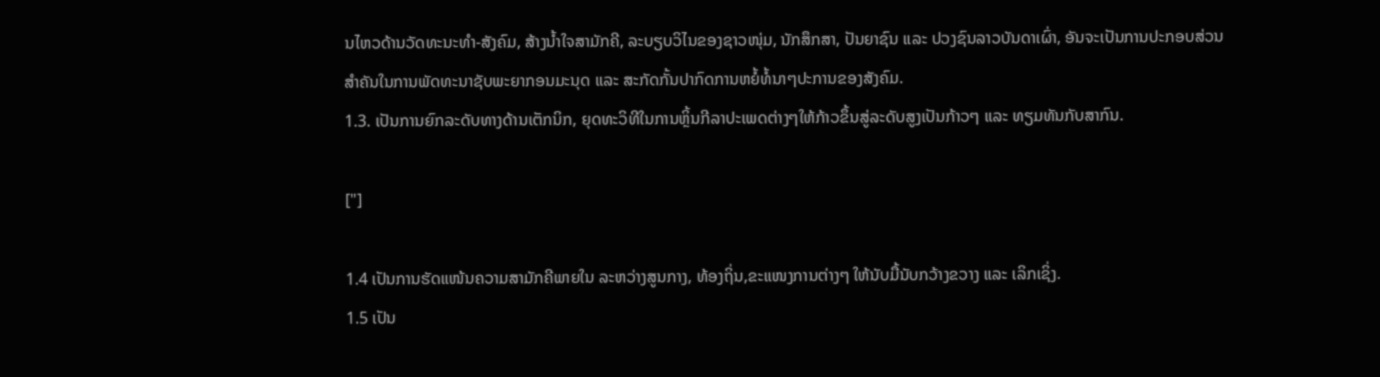ນໄຫວດ້ານວັດທະນະທໍາ-ສັງຄົມ, ສ້າງນ້ຳໃຈສາມັກຄີ, ລະບຽບວິໄນຂອງຊາວໜຸ່ມ, ນັກສຶກສາ, ປັນຍາຊົນ ແລະ ປວງຊົນລາວບັນດາເຜົ່າ, ອັນຈະເປັນການປະກອບສ່ວນສຳຄັນໃນການພັດທະນາຊັບພະຍາກອນມະນຸດ ແລະ ສະກັດກັ້ນປາກົດການຫຍໍ້ທໍ້ນາໆປະການຂອງສັງຄົມ.
1.3. ເປັນການຍົກລະດັບທາງດ້ານເຕັກນິກ, ຍຸດທະວິທີໃນການຫຼິ້ນກີລາປະເພດຕ່າງໆໃຫ້ກ້າວຂຶ້ນສູ່ລະດັບສູງເປັນກ້າວໆ ແລະ ທຽມທັນກັບສາກົນ.

["]

1.4 ເປັນການຮັດແໜ້ນຄວາມສາມັກຄີພາຍໃນ ລະຫວ່າງສູນກາງ, ທ້ອງຖິ່ນ,ຂະແໜງການຕ່າງໆ ໃຫ້ນັບມື້ນັບກວ້າງຂວາງ ແລະ ເລິກເຊິ່ງ.
1.5 ເປັນ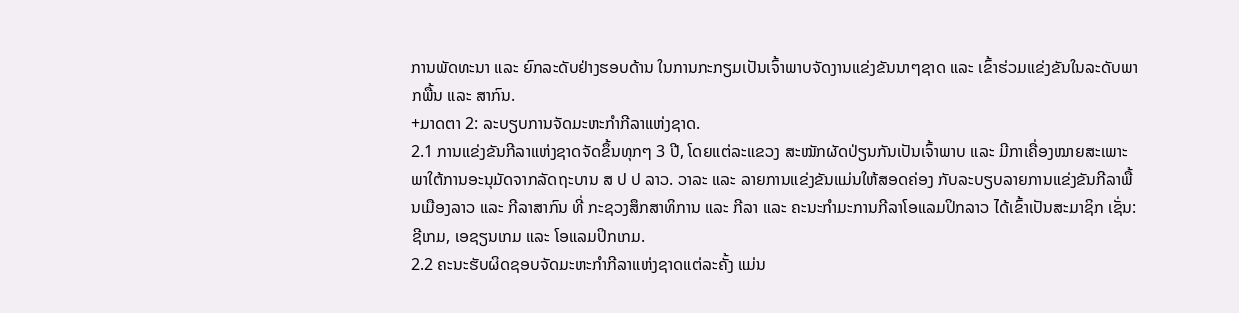ການພັດທະນາ ແລະ ຍົກລະດັບຢ່າງຮອບດ້ານ ໃນການກະກຽມເປັນເຈົ້າພາບຈັດງານແຂ່ງຂັນນາໆຊາດ ແລະ ເຂົ້າຮ່ວມແຂ່ງຂັນໃນລະດັບພາກພື້ນ ແລະ ສາກົນ.
+ມາດຕາ 2: ລະບຽບການຈັດມະຫະກຳກີລາແຫ່ງຊາດ.
2.1 ການແຂ່ງຂັນກີລາແຫ່ງຊາດຈັດຂຶ້ນທຸກໆ 3 ປີ, ໂດຍແຕ່ລະແຂວງ ສະໝັກຜັດປ່ຽນກັນເປັນເຈົ້າພາບ ແລະ ມີກາເຄື່ອງໝາຍສະເພາະພາໃຕ້ການອະນຸມັດຈາກລັດຖະບານ ສ ປ ປ ລາວ. ວາລະ ແລະ ລາຍການແຂ່ງຂັນແມ່ນໃຫ້ສອດຄ່ອງ ກັບລະບຽບລາຍການແຂ່ງຂັນກີລາພື້ນເມືອງລາວ ແລະ ກີລາສາກົນ ທີ່ ກະຊວງສຶກສາທິການ ແລະ ກີລາ ແລະ ຄະນະກຳມະການກີລາໂອແລມປິກລາວ ໄດ້ເຂົ້າເປັນສະມາຊິກ ເຊັ່ນ: ຊີເກມ, ເອຊຽນເກມ ແລະ ໂອແລມປິກເກມ.
2.2 ຄະນະຮັບຜິດຊອບຈັດມະຫະກຳກີລາແຫ່ງຊາດແຕ່ລະຄັ້ງ ແມ່ນ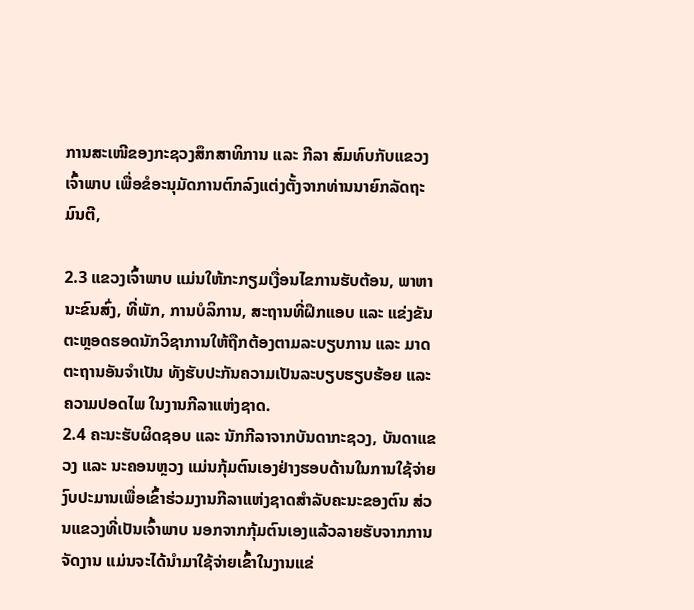ການສະເໜີຂອງກະຊວງສຶກສາທິການ ແລະ ກີລາ ສົມທົບກັບແຂວງເຈົ້າພາບ ເພື່ອຂໍອະນຸມັດການຕົກລົງແຕ່ງຕັ້ງຈາກທ່ານນາຍົກລັດຖະມົນຕີ,

2.3 ແຂວງເຈົ້າພາບ ແມ່ນໃຫ້ກະກຽມເງື່ອນໄຂການຮັບຕ້ອນ, ພາຫານະຂົນສົ່ງ, ທີ່ພັກ, ການບໍລິການ, ສະຖານທີ່ຝຶກແອບ ແລະ ແຂ່ງຂັນຕະຫຼອດຮອດນັກວິຊາການໃຫ້ຖືກຕ້ອງຕາມລະບຽບການ ແລະ ມາດຕະຖານອັນຈຳເປັນ ທັງຮັບປະກັນຄວາມເປັນລະບຽບຮຽບຮ້ອຍ ແລະ ຄວາມປອດໄພ ໃນງານກີລາແຫ່ງຊາດ.
2.4 ຄະນະຮັບຜິດຊອບ ແລະ ນັກກີລາຈາກບັນດາກະຊວງ, ບັນດາແຂວງ ແລະ ນະຄອນຫຼວງ ແມ່ນກຸ້ມຕົນເອງຢ່າງຮອບດ້ານໃນການໃຊ້ຈ່າຍ ງົບປະມານເພື່ອເຂົ້າຮ່ວມງານກີລາແຫ່ງຊາດສໍາລັບຄະນະຂອງຕົນ ສ່ວນແຂວງທີ່ເປັນເຈົ້າພາບ ນອກຈາກກຸ້ມຕົນເອງແລ້ວລາຍຮັບຈາກການຈັດງານ ແມ່ນຈະໄດ້ນໍາມາໃຊ້ຈ່າຍເຂົ້າໃນງານແຂ່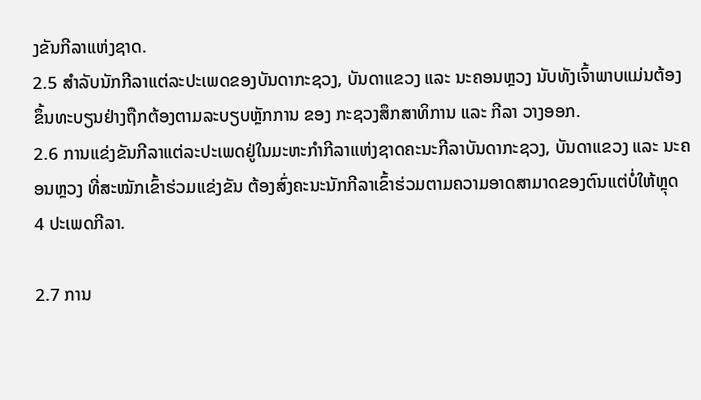ງຂັນກີລາແຫ່ງຊາດ.
2.5 ສໍາລັບນັກກີລາແຕ່ລະປະເພດຂອງບັນດາກະຊວງ, ບັນດາແຂວງ ແລະ ນະຄອນຫຼວງ ນັບທັງເຈົ້າພາບແມ່ນຕ້ອງຂຶ້ນທະບຽນຢ່າງຖືກຕ້ອງຕາມລະບຽບຫຼັກການ ຂອງ ກະຊວງສຶກສາທິການ ແລະ ກີລາ ວາງອອກ.
2.6 ການແຂ່ງຂັນກີລາແຕ່ລະປະເພດຢູ່ໃນມະຫະກຳກີລາແຫ່ງຊາດຄະນະກີລາບັນດາກະຊວງ, ບັນດາແຂວງ ແລະ ນະຄອນຫຼວງ ທີ່ສະໝັກເຂົ້າຮ່ວມແຂ່ງຂັນ ຕ້ອງສົ່ງຄະນະນັກກີລາເຂົ້າຮ່ວມຕາມຄວາມອາດສາມາດຂອງຕົນແຕ່ບໍ່ໃຫ້ຫຼຸດ 4 ປະເພດກີລາ.

2.7 ການ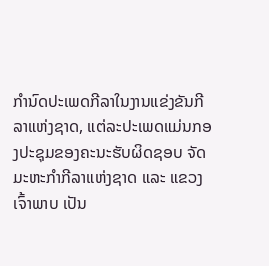ກໍານົດປະເພດກີລາໃນງານແຂ່ງຂັນກີລາແຫ່ງຊາດ, ແຕ່ລະປະເພດແມ່ນກອງປະຊຸມຂອງຄະນະຮັບຜິດຊອບ ຈັດມະຫະກໍາກີລາແຫ່ງຊາດ ແລະ ແຂວງເຈົ້າພາບ ເປັນ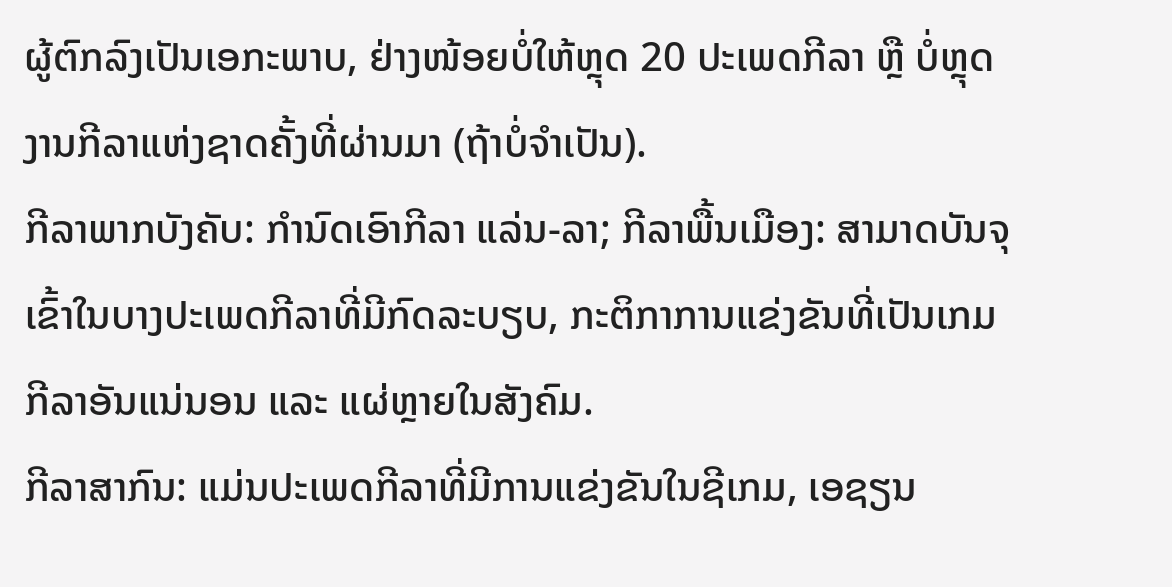ຜູ້ຕົກລົງເປັນເອກະພາບ, ຢ່າງໜ້ອຍບໍ່ໃຫ້ຫຼຸດ 20 ປະເພດກີລາ ຫຼື ບໍ່ຫຼຸດງານກີລາແຫ່ງຊາດຄັ້ງທີ່ຜ່ານມາ (ຖ້າບໍ່ຈໍາເປັນ).
ກີລາພາກບັງຄັບ: ກໍານົດເອົາກີລາ ແລ່ນ-ລາ; ກີລາພື້ນເມືອງ: ສາມາດບັນຈຸເຂົ້າໃນບາງປະເພດກີລາທີ່ມີກົດລະບຽບ, ກະຕິກາການແຂ່ງຂັນທີ່ເປັນເກມກີລາອັນແນ່ນອນ ແລະ ແຜ່ຫຼາຍໃນສັງຄົມ.
ກີລາສາກົນ: ແມ່ນປະເພດກີລາທີ່ມີການແຂ່ງຂັນໃນຊີເກມ, ເອຊຽນ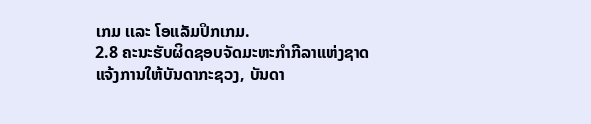ເກມ ເເລະ ໂອແລັມປິກເກມ.
2.8 ຄະນະຮັບຜິດຊອບຈັດມະຫະກຳກີລາແຫ່ງຊາດ ແຈ້ງການໃຫ້ບັນດາກະຊວງ, ບັນດາ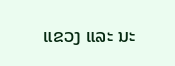ແຂວງ ແລະ ນະ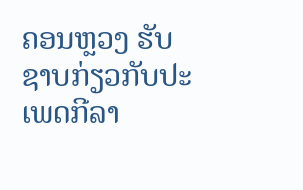ຄອນຫຼວງ ຮັບຊາບກ່ຽວກັບປະເພດກີລາ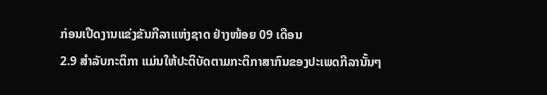ກ່ອນເປີດງານແຂ່ງຂັນກີລາແຫ່ງຊາດ ຢ່າງໜ້ອຍ 09 ເດືອນ
2.9 ສໍາລັບກະຕິກາ ແມ່ນໃຫ້ປະຕິບັດຕາມກະຕິກາສາກົນຂອງປະເພດກີລານັ້ນໆ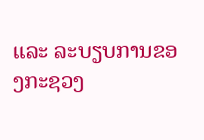ແລະ ລະບຽບການຂອງກະຊວງ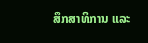ສຶກສາທິການ ແລະ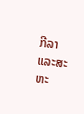ກີລາ ແລະສະຫະ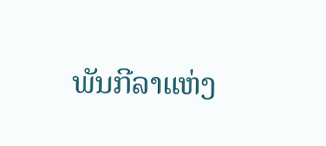ພັນກີລາແຫ່ງ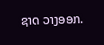ຊາດ ວາງອອກ.